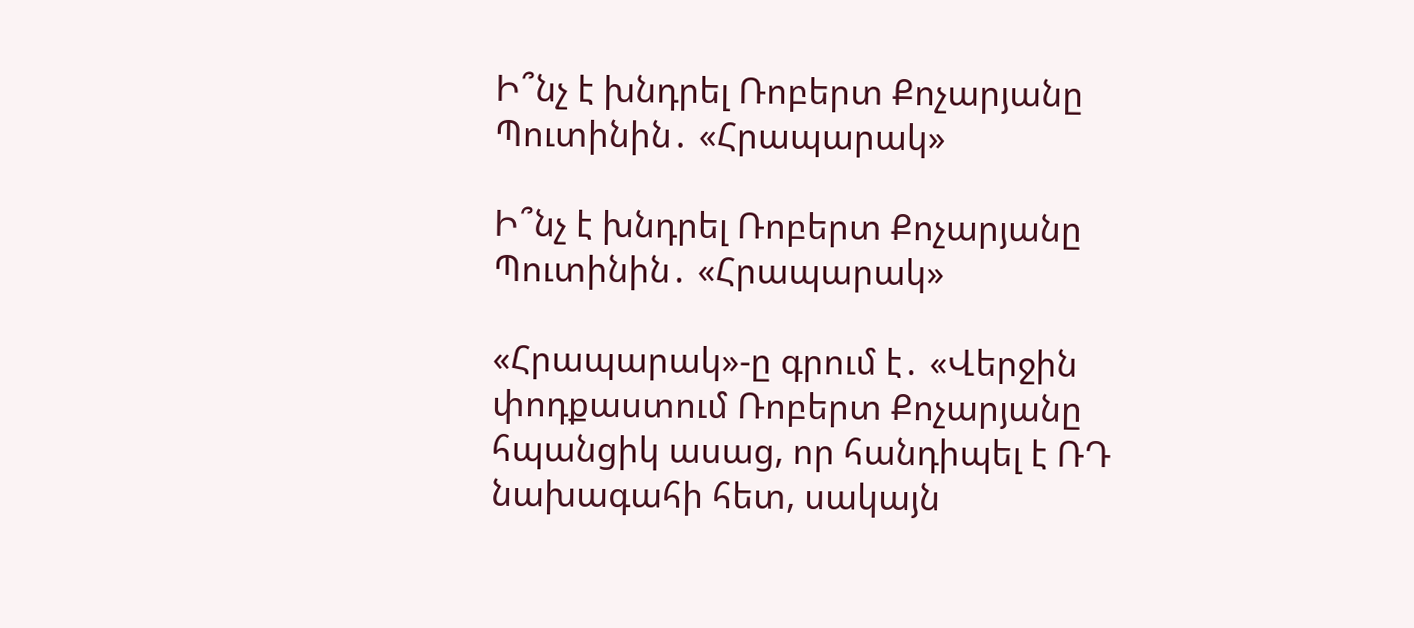Ի՞նչ է խնդրել Ռոբերտ Քոչարյանը Պուտինին․ «Հրապարակ»

Ի՞նչ է խնդրել Ռոբերտ Քոչարյանը Պուտինին․ «Հրապարակ»

«Հրապարակ»-ը գրում է․ «Վերջին փոդքաստում Ռոբերտ Քոչարյանը հպանցիկ ասաց, որ հանդիպել է ՌԴ նախագահի հետ, սակայն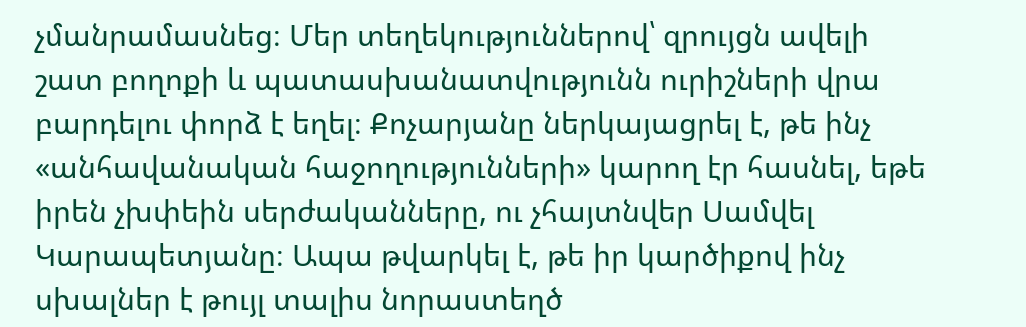չմանրամասնեց։ Մեր տեղեկություններով՝ զրույցն ավելի շատ բողոքի և պատասխանատվությունն ուրիշների վրա բարդելու փորձ է եղել։ Քոչարյանը ներկայացրել է, թե ինչ «անհավանական հաջողությունների» կարող էր հասնել, եթե իրեն չխփեին սերժականները, ու չհայտնվեր Սամվել Կարապետյանը։ Ապա թվարկել է, թե իր կարծիքով ինչ սխալներ է թույլ տալիս նորաստեղծ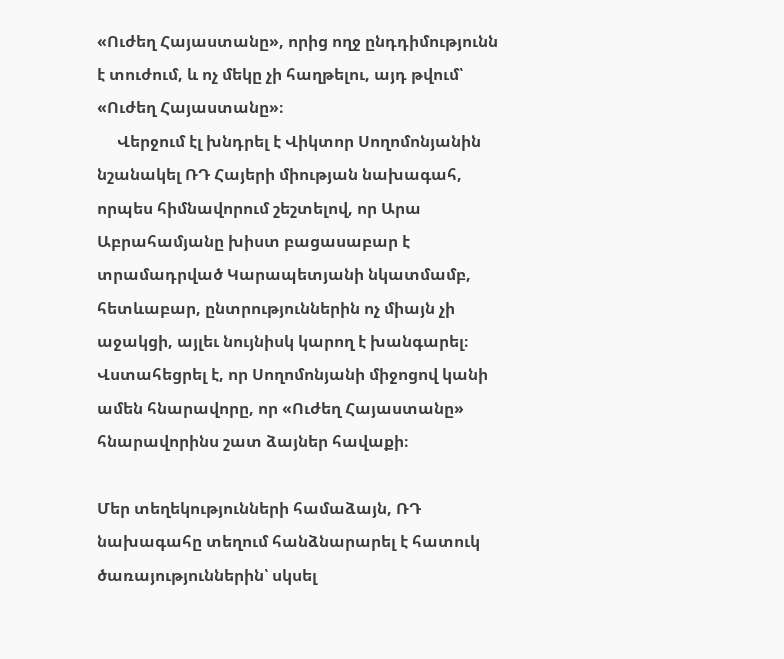«Ուժեղ Հայաստանը», որից ողջ ընդդիմությունն է տուժում, և ոչ մեկը չի հաղթելու, այդ թվում՝ «Ուժեղ Հայաստանը»։
     Վերջում էլ խնդրել է Վիկտոր Սողոմոնյանին նշանակել ՌԴ Հայերի միության նախագահ, որպես հիմնավորում շեշտելով, որ Արա Աբրահամյանը խիստ բացասաբար է տրամադրված Կարապետյանի նկատմամբ, հետևաբար, ընտրություններին ոչ միայն չի աջակցի, այլեւ նույնիսկ կարող է խանգարել։ Վստահեցրել է, որ Սողոմոնյանի միջոցով կանի ամեն հնարավորը, որ «Ուժեղ Հայաստանը» հնարավորինս շատ ձայներ հավաքի։

Մեր տեղեկությունների համաձայն, ՌԴ նախագահը տեղում հանձնարարել է հատուկ ծառայություններին՝ սկսել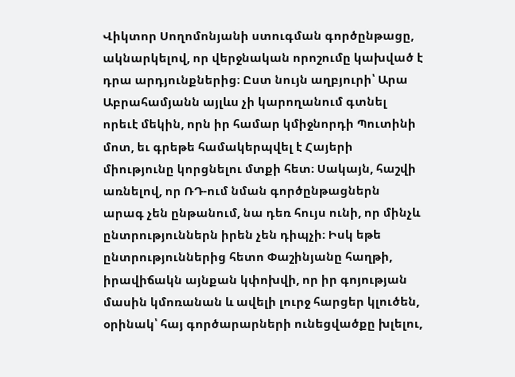Վիկտոր Սողոմոնյանի ստուգման գործընթացը, ակնարկելով, որ վերջնական որոշումը կախված է դրա արդյունքներից։ Ըստ նույն աղբյուրի՝ Արա Աբրահամյանն այլևս չի կարողանում գտնել որեւէ մեկին, որն իր համար կմիջնորդի Պուտինի մոտ, եւ գրեթե համակերպվել է Հայերի միությունը կորցնելու մտքի հետ։ Սակայն, հաշվի առնելով, որ ՌԴ-ում նման գործընթացներն արագ չեն ընթանում, նա դեռ հույս ունի, որ մինչև ընտրություններն իրեն չեն դիպչի։ Իսկ եթե ընտրություններից հետո Փաշինյանը հաղթի, իրավիճակն այնքան կփոխվի, որ իր գոյության մասին կմոռանան և ավելի լուրջ հարցեր կլուծեն, օրինակ՝ հայ գործարարների ունեցվածքը խլելու,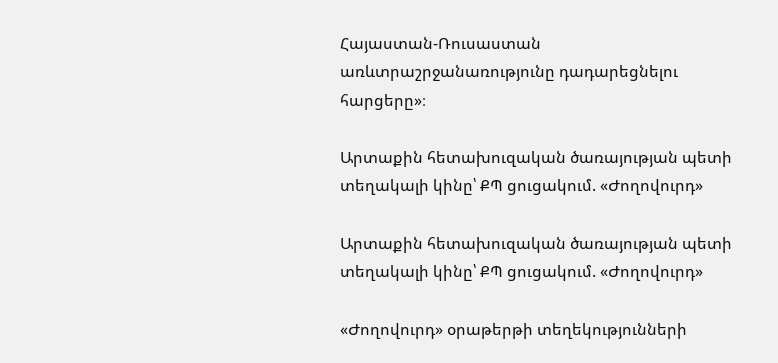Հայաստան-Ռուսաստան առևտրաշրջանառությունը դադարեցնելու հարցերը»։

Արտաքին հետախուզական ծառայության պետի տեղակալի կինը՝ ՔՊ ցուցակում. «Ժողովուրդ»

Արտաքին հետախուզական ծառայության պետի տեղակալի կինը՝ ՔՊ ցուցակում. «Ժողովուրդ»

«Ժողովուրդ» օրաթերթի տեղեկությունների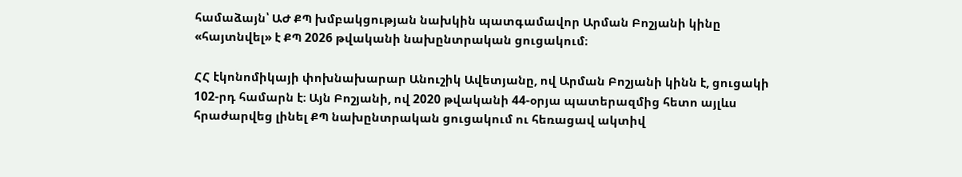համաձայն՝ ԱԺ ՔՊ խմբակցության նախկին պատգամավոր Արման Բոշյանի կինը «հայտնվել» է ՔՊ 2026 թվականի նախընտրական ցուցակում։

ՀՀ էկոնոմիկայի փոխնախարար Անուշիկ Ավետյանը, ով Արման Բոշյանի կինն է, ցուցակի 102-րդ համարն է։ Այն Բոշյանի, ով 2020 թվականի 44-օրյա պատերազմից հետո այլևս հրաժարվեց լինել ՔՊ նախընտրական ցուցակում ու հեռացավ ակտիվ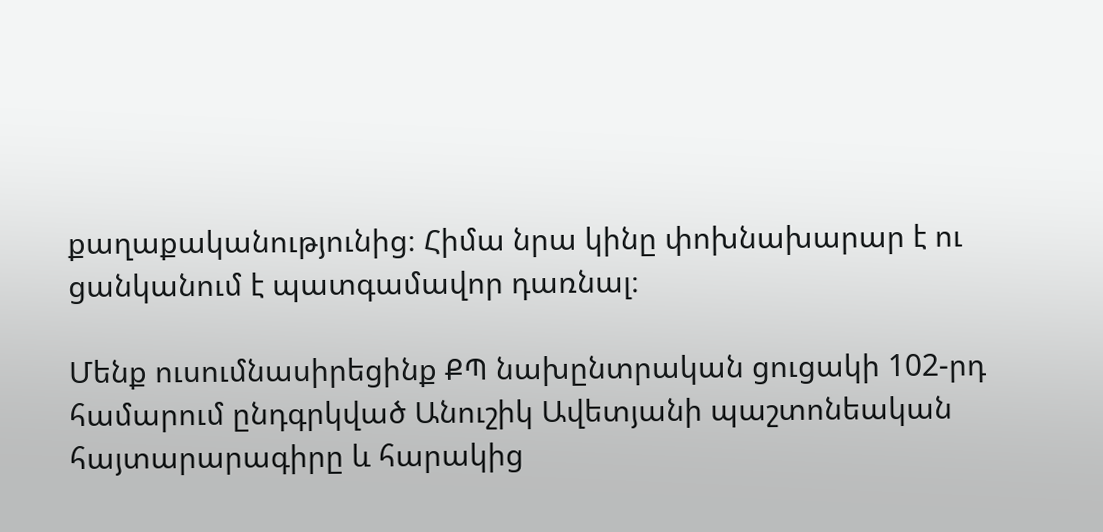քաղաքականությունից։ Հիմա նրա կինը փոխնախարար է ու ցանկանում է պատգամավոր դառնալ։

Մենք ուսումնասիրեցինք ՔՊ նախընտրական ցուցակի 102-րդ համարում ընդգրկված Անուշիկ Ավետյանի պաշտոնեական հայտարարագիրը և հարակից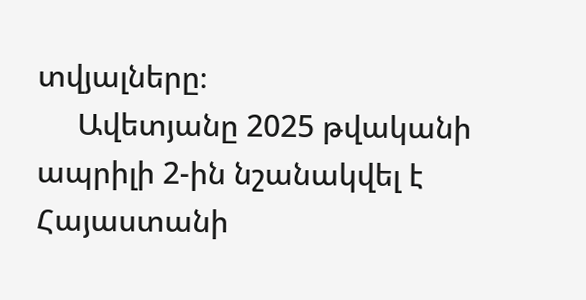տվյալները։
     Ավետյանը 2025 թվականի ապրիլի 2-ին նշանակվել է Հայաստանի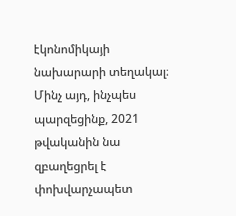էկոնոմիկայի նախարարի տեղակալ։ Մինչ այդ, ինչպես պարզեցինք, 2021 թվականին նա զբաղեցրել է փոխվարչապետ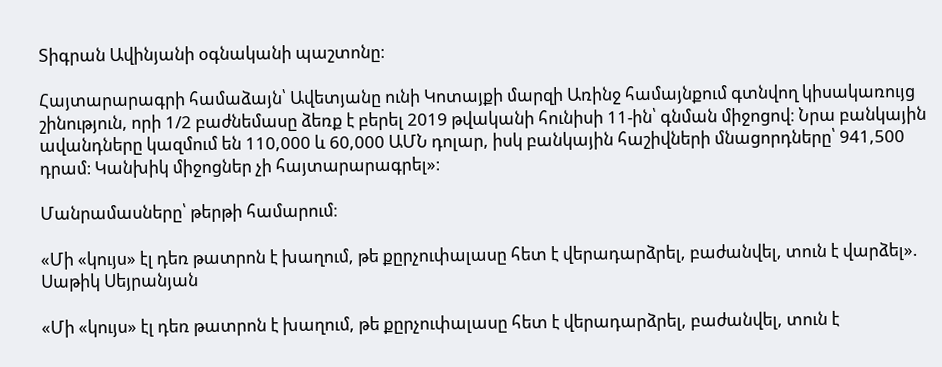Տիգրան Ավինյանի օգնականի պաշտոնը։

Հայտարարագրի համաձայն՝ Ավետյանը ունի Կոտայքի մարզի Առինջ համայնքում գտնվող կիսակառույց շինություն, որի 1/2 բաժնեմասը ձեռք է բերել 2019 թվականի հունիսի 11-ին՝ գնման միջոցով։ Նրա բանկային ավանդները կազմում են 110,000 և 60,000 ԱՄՆ դոլար, իսկ բանկային հաշիվների մնացորդները՝ 941,500 դրամ։ Կանխիկ միջոցներ չի հայտարարագրել»։

Մանրամասները՝ թերթի համարում։

«Մի «կույս» էլ դեռ թատրոն է խաղում, թե քըրչուփալասը հետ է վերադարձրել, բաժանվել, տուն է վարձել». Սաթիկ Սեյրանյան

«Մի «կույս» էլ դեռ թատրոն է խաղում, թե քըրչուփալասը հետ է վերադարձրել, բաժանվել, տուն է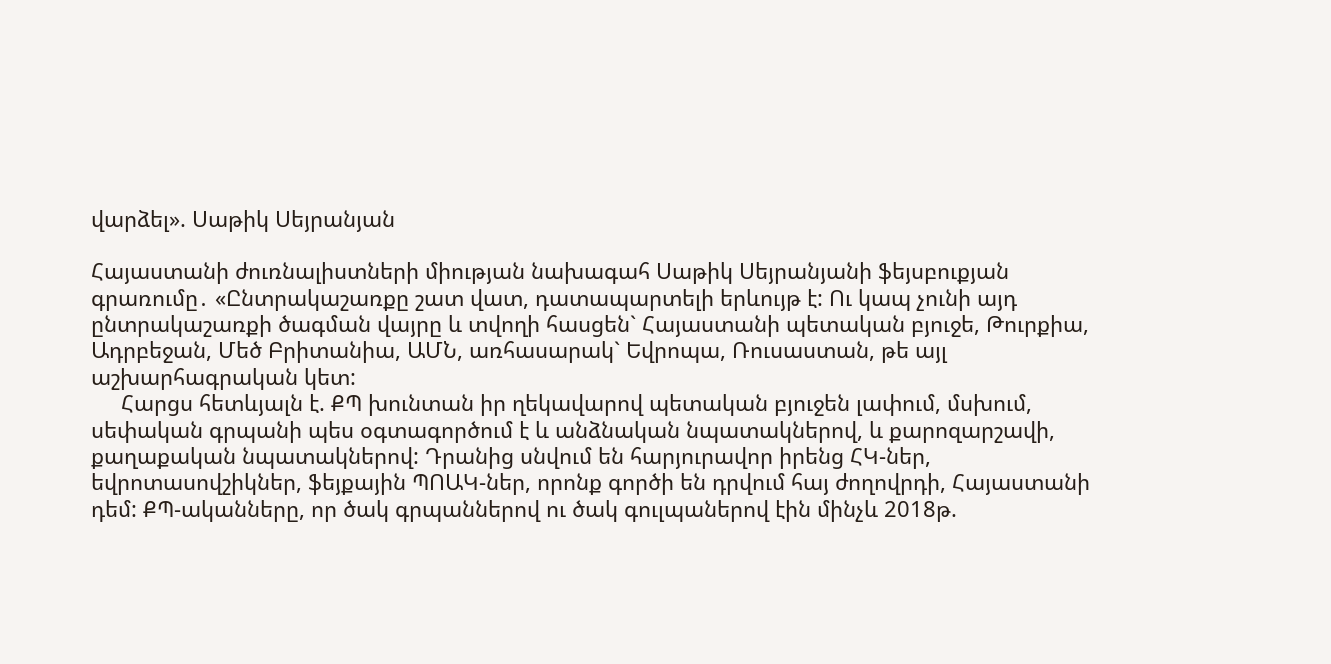վարձել». Սաթիկ Սեյրանյան

Հայաստանի ժուռնալիստների միության նախագահ Սաթիկ Սեյրանյանի ֆեյսբուքյան գրառումը․ «Ընտրակաշառքը շատ վատ, դատապարտելի երևույթ է: Ու կապ չունի այդ ընտրակաշառքի ծագման վայրը և տվողի հասցեն` Հայաստանի պետական բյուջե, Թուրքիա, Ադրբեջան, Մեծ Բրիտանիա, ԱՄՆ, առհասարակ` Եվրոպա, Ռուսաստան, թե այլ աշխարհագրական կետ:
     Հարցս հետևյալն է. ՔՊ խունտան իր ղեկավարով պետական բյուջեն լափում, մսխում, սեփական գրպանի պես օգտագործում է և անձնական նպատակներով, և քարոզարշավի, քաղաքական նպատակներով: Դրանից սնվում են հարյուրավոր իրենց ՀԿ-ներ, եվրոտասովշիկներ, ֆեյքային ՊՈԱԿ-ներ, որոնք գործի են դրվում հայ ժողովրդի, Հայաստանի դեմ: ՔՊ-ականները, որ ծակ գրպաններով ու ծակ գուլպաներով էին մինչև 2018թ.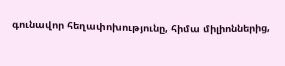գունավոր հեղափոխությունը, հիմա միլիոններից,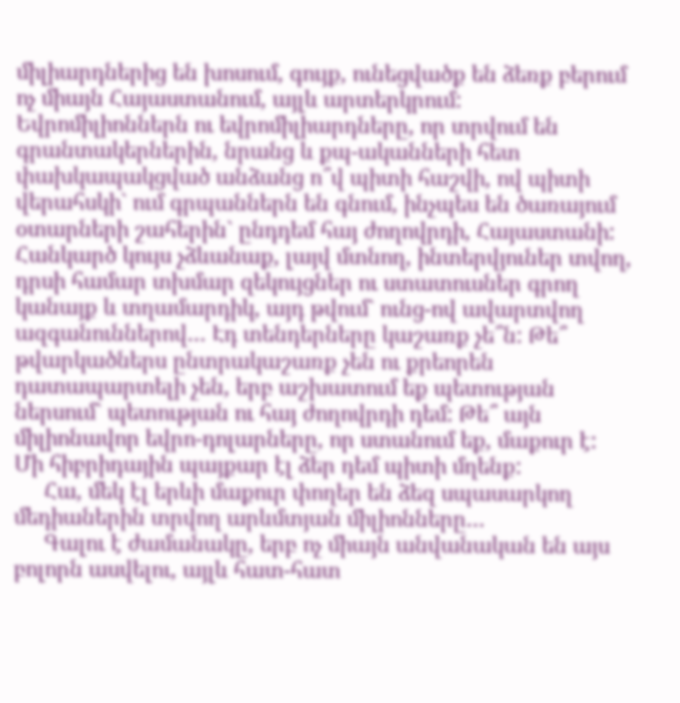միլիարդներից են խոսում, գույք, ունեցվածք են ձեռք բերում ոչ միայն Հայաստանում, այլև արտերկրում: Եվրոմիլիոններն ու եվրոմիլիարդները, որ տրվում են գրանտակերներին, նրանց և քպ-ականների հետ փախկապակցված անձանց ո՞վ պիտի հաշվի, ով պիտի վերահսկի` ում գրպաններն են գնում, ինչպես են ծառայում օտարների շահերին` ընդդեմ հայ ժողովրդի, Հայաստանի: Հանկարծ կույս չձևանաք, լայվ մտնող, ինտերվյուներ տվող, դրսի համար տխմար զեկույցներ ու ստատուսներ գրող կանայք և տղամարդիկ, այդ թվում` ունց-ով ավարտվող ազգանուններով… Էդ տենդերները կաշառք չե՞ն: Թե՞ թվարկածներս ընտրակաշառք չեն ու քրեորեն դատապարտելի չեն, երբ աշխատում եք պետության ներսում` պետության ու հայ ժողովրդի դեմ: Թե՞ այն միլիոնավոր եվրո-դոլարները, որ ստանում եք, մաքուր է: Մի հիբրիդային պայքար էլ ձեր դեմ պիտի մղենք:
     Հա, մեկ էլ երևի մաքուր փողեր են ձեզ սպասարկող մեդիաներին տրվող արևմտյան միլիոնները…
     Գալու է ժամանակը, երբ ոչ միայն անվանական են այս բոլորն ասվելու, այլև հատ-հատ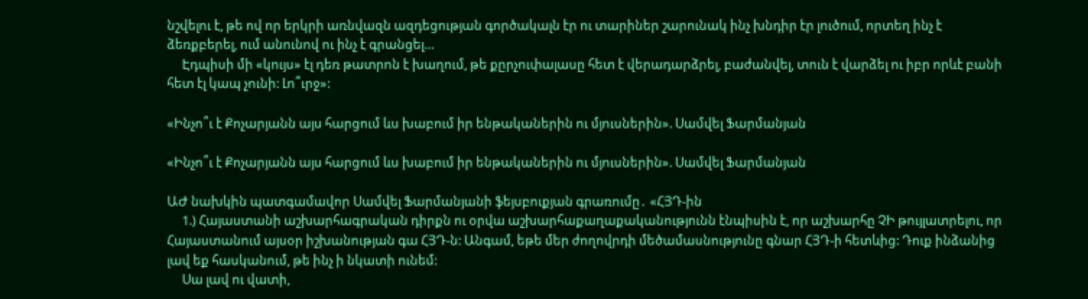նշվելու է, թե ով որ երկրի առնվազն ազդեցության գործակալն էր ու տարիներ շարունակ ինչ խնդիր էր լուծում, որտեղ ինչ է ձեռքբերել, ում անունով ու ինչ է գրանցել…
     Էդպիսի մի «կույս» էլ դեռ թատրոն է խաղում, թե քըրչուփալասը հետ է վերադարձրել, բաժանվել, տուն է վարձել ու իբր որևէ բանի հետ էլ կապ չունի: Լո՞ւրջ»:

«Ինչո՞ւ է Քոչարյանն այս հարցում ևս խաբում իր ենթականերին ու մյուսներին». Սամվել Ֆարմանյան

«Ինչո՞ւ է Քոչարյանն այս հարցում ևս խաբում իր ենթականերին ու մյուսներին». Սամվել Ֆարմանյան

ԱԺ նախկին պատգամավոր Սամվել Ֆարմանյանի ֆեյսբուքյան գրառումը․ «ՀՅԴ-ին
     1.) Հայաստանի աշխարհագրական դիրքն ու օրվա աշխարհաքաղաքականությունն էնպիսին է, որ աշխարհը ՉԻ թույլատրելու, որ Հայաստանում այսօր իշխանության գա ՀՅԴ-ն: Անգամ, եթե մեր ժողովրդի մեծամասնությունը գնար ՀՅԴ-ի հետևից: Դուք ինձանից լավ եք հասկանում, թե ինչ ի նկատի ունեմ:
     Սա լավ ու վատի,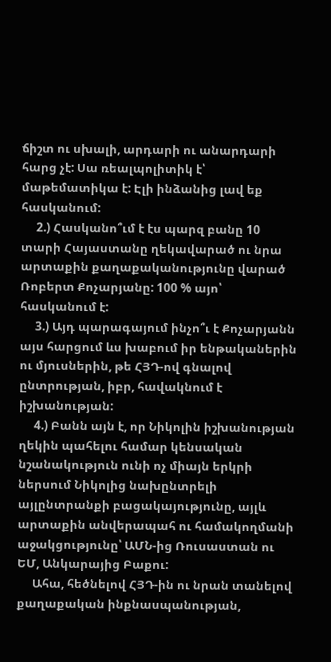ճիշտ ու սխալի, արդարի ու անարդարի հարց չէ: Սա ռեալպոլիտիկ է՝ մաթեմատիկա է: Էլի ինձանից լավ եք հասկանում:
     2.) Հասկանո՞ւմ է էս պարզ բանը 10 տարի Հայաստանը ղեկավարած ու նրա արտաքին քաղաքականությունը վարած Ռոբերտ Քոչարյանը: 100 % այո՝ հասկանում է:
     3.) Այդ պարագայում ինչո՞ւ է Քոչարյանն այս հարցում ևս խաբում իր ենթականերին ու մյուսներին, թե ՀՅԴ-ով գնալով ընտրության, իբր, հավակնում է իշխանության:
     4.) Բանն այն է, որ Նիկոլին իշխանության ղեկին պահելու համար կենսական նշանակություն ունի ոչ միայն երկրի ներսում Նիկոլից նախընտրելի այլընտրանքի բացակայությունը, այլև արտաքին անվերապահ ու համակողմանի աջակցությունը՝ ԱՄՆ-ից Ռուսաստան ու ԵՄ, Անկարայից Բաքու:
     Ահա, հեծնելով ՀՅԴ-ին ու նրան տանելով քաղաքական ինքնասպանության,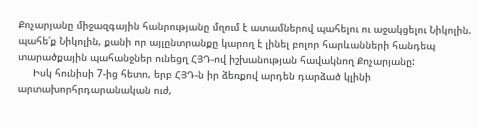Քոչարյանը միջազգային հանրությանը մղում է ատամներով պահելու ու աջակցելու Նիկոլին. պահե՛ք Նիկոլին, քանի որ այլընտրանքը կարող է լինել բոլոր հարևանների հանդեպ տարածքային պահանջներ ունեցղ ՀՅԴ-ով իշխանության հավակնող Քոչարյանը:
     Իսկ հունիսի 7-ից հետո, երբ ՀՅԴ-ն իր ձեռքով արդեն դարձած կլինի արտախորհրդարանական ուժ,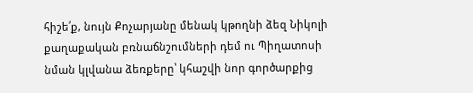հիշե՛ք, նույն Քոչարյանը մենակ կթողնի ձեզ Նիկոլի քաղաքական բռնաճնշումների դեմ ու Պիղատոսի նման կլվանա ձեռքերը՝ կհաշվի նոր գործարքից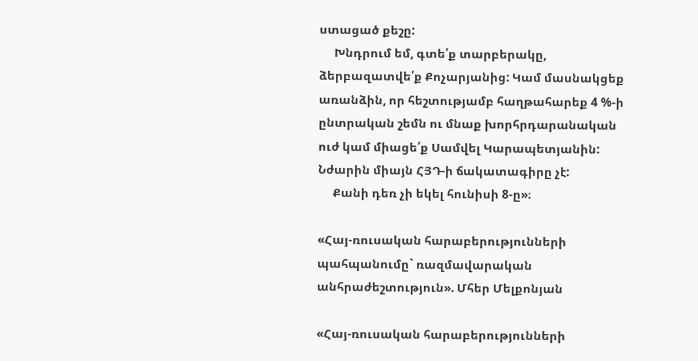ստացած քեշը:
     Խնդրում եմ, գտե՛ք տարբերակը, ձերբազատվե՛ք Քոչարյանից: Կամ մասնակցեք առանձին, որ հեշտությամբ հաղթահարեք 4 %-ի ընտրական շեմն ու մնաք խորհրդարանական ուժ կամ միացե՛ք Սամվել Կարապետյանին: Նժարին միայն ՀՅԴ-ի ճակատագիրը չէ:
     Քանի դեռ չի եկել հունիսի 8-ը»։

«Հայ-ռուսական հարաբերությունների պահպանումը` ռազմավարական անհրաժեշտություն». Մհեր Մելքոնյան

«Հայ-ռուսական հարաբերությունների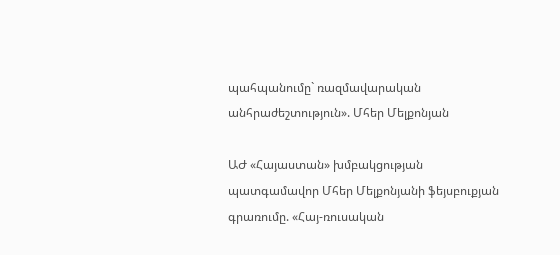պահպանումը` ռազմավարական անհրաժեշտություն». Մհեր Մելքոնյան

ԱԺ «Հայաստան» խմբակցության պատգամավոր Մհեր Մելքոնյանի ֆեյսբուքյան գրառումը. «Հայ-ռուսական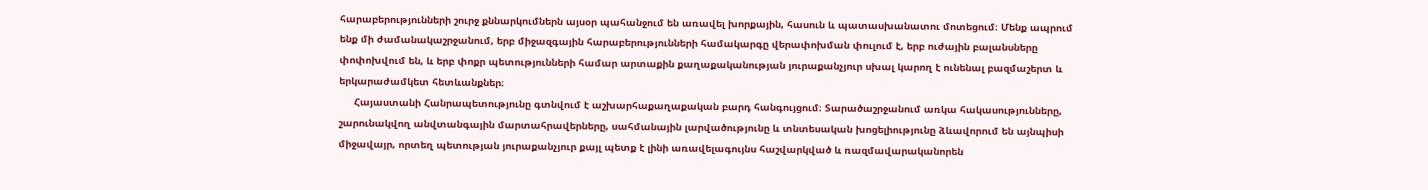հարաբերությունների շուրջ քննարկումներն այսօր պահանջում են առավել խորքային, հասուն և պատասխանատու մոտեցում։ Մենք ապրում ենք մի ժամանակաշրջանում, երբ միջազգային հարաբերությունների համակարգը վերափոխման փուլում է, երբ ուժային բալանսները փոփոխվում են, և երբ փոքր պետությունների համար արտաքին քաղաքականության յուրաքանչյուր սխալ կարող է ունենալ բազմաշերտ և երկարաժամկետ հետևանքներ։
     Հայաստանի Հանրապետությունը գտնվում է աշխարհաքաղաքական բարդ հանգույցում։ Տարածաշրջանում առկա հակասությունները, շարունակվող անվտանգային մարտահրավերները, սահմանային լարվածությունը և տնտեսական խոցելիությունը ձևավորում են այնպիսի միջավայր, որտեղ պետության յուրաքանչյուր քայլ պետք է լինի առավելագույնս հաշվարկված և ռազմավարականորեն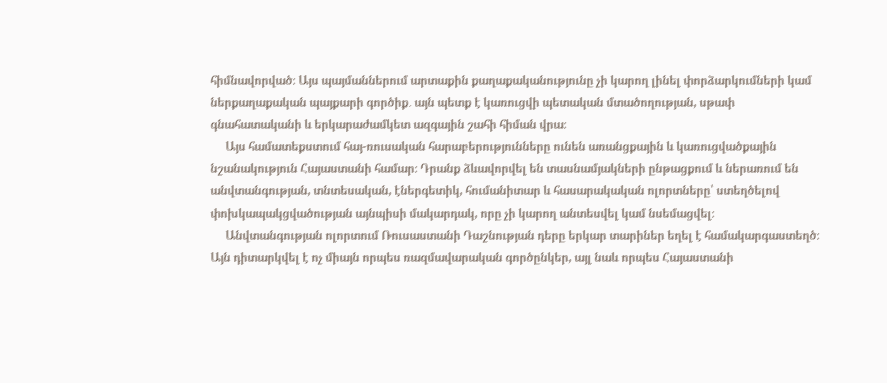հիմնավորված։ Այս պայմաններում արտաքին քաղաքականությունը չի կարող լինել փորձարկումների կամ ներքաղաքական պայքարի գործիք․ այն պետք է կառուցվի պետական մտածողության, սթափ գնահատականի և երկարաժամկետ ազգային շահի հիման վրա։
     Այս համատեքստում հայ-ռուսական հարաբերությունները ունեն առանցքային և կառուցվածքային նշանակություն Հայաստանի համար։ Դրանք ձևավորվել են տասնամյակների ընթացքում և ներառում են անվտանգության, տնտեսական, էներգետիկ, հումանիտար և հասարակական ոլորտները՝ ստեղծելով փոխկապակցվածության այնպիսի մակարդակ, որը չի կարող անտեսվել կամ նսեմացվել։
     Անվտանգության ոլորտում Ռուսաստանի Դաշնության դերը երկար տարիներ եղել է համակարգաստեղծ։ Այն դիտարկվել է ոչ միայն որպես ռազմավարական գործընկեր, այլ նաև որպես Հայաստանի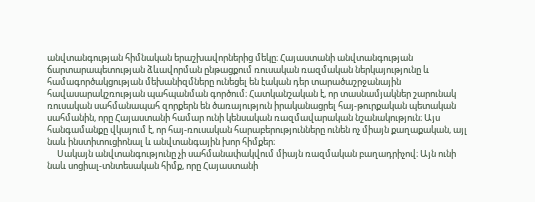անվտանգության հիմնական երաշխավորներից մեկը։ Հայաստանի անվտանգության ճարտարապետության ձևավորման ընթացքում ռուսական ռազմական ներկայությունը և համագործակցության մեխանիզմները ունեցել են էական դեր տարածաշրջանային հավասարակշռության պահպանման գործում։ Հատկանշական է, որ տասնամյակներ շարունակ ռուսական սահմանապահ զորքերն են ծառայություն իրականացրել հայ-թուրքական պետական սահմանին, որը Հայաստանի համար ունի կենսական ռազմավարական նշանակություն։ Այս հանգամանքը վկայում է, որ հայ-ռուսական հարաբերությունները ունեն ոչ միայն քաղաքական, այլ նաև ինստիտուցիոնալ և անվտանգային խոր հիմքեր։
     Սակայն անվտանգությունը չի սահմանափակվում միայն ռազմական բաղադրիչով։ Այն ունի նաև սոցիալ-տնտեսական հիմք, որը Հայաստանի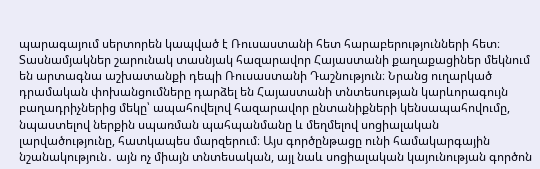պարագայում սերտորեն կապված է Ռուսաստանի հետ հարաբերությունների հետ։ Տասնամյակներ շարունակ տասնյակ հազարավոր Հայաստանի քաղաքացիներ մեկնում են արտագնա աշխատանքի դեպի Ռուսաստանի Դաշնություն։ Նրանց ուղարկած դրամական փոխանցումները դարձել են Հայաստանի տնտեսության կարևորագույն բաղադրիչներից մեկը՝ ապահովելով հազարավոր ընտանիքների կենսապահովումը, նպաստելով ներքին սպառման պահպանմանը և մեղմելով սոցիալական լարվածությունը, հատկապես մարզերում։ Այս գործընթացը ունի համակարգային նշանակություն․ այն ոչ միայն տնտեսական, այլ նաև սոցիալական կայունության գործոն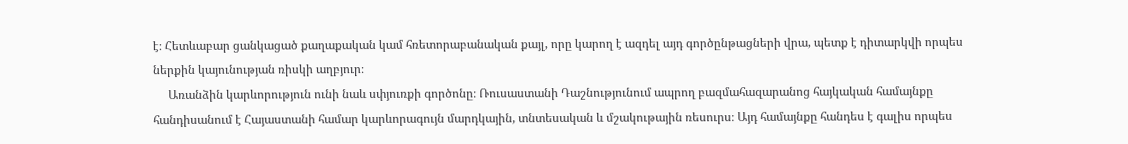է։ Հետևաբար ցանկացած քաղաքական կամ հռետորաբանական քայլ, որը կարող է ազդել այդ գործընթացների վրա, պետք է դիտարկվի որպես ներքին կայունության ռիսկի աղբյուր։
     Առանձին կարևորություն ունի նաև սփյուռքի գործոնը։ Ռուսաստանի Դաշնությունում ապրող բազմահազարանոց հայկական համայնքը հանդիսանում է Հայաստանի համար կարևորագույն մարդկային, տնտեսական և մշակութային ռեսուրս։ Այդ համայնքը հանդես է գալիս որպես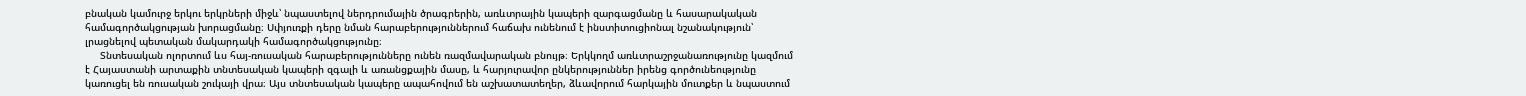բնական կամուրջ երկու երկրների միջև՝ նպաստելով ներդրումային ծրագրերին, առևտրային կապերի զարգացմանը և հասարակական համագործակցության խորացմանը։ Սփյուռքի դերը նման հարաբերություններում հաճախ ունենում է ինստիտուցիոնալ նշանակություն՝ լրացնելով պետական մակարդակի համագործակցությունը։
     Տնտեսական ոլորտում ևս հայ-ռուսական հարաբերությունները ունեն ռազմավարական բնույթ։ Երկկողմ առևտրաշրջանառությունը կազմում է Հայաստանի արտաքին տնտեսական կապերի զգալի և առանցքային մասը, և հարյուրավոր ընկերություններ իրենց գործունեությունը կառուցել են ռուսական շուկայի վրա։ Այս տնտեսական կապերը ապահովում են աշխատատեղեր, ձևավորում հարկային մուտքեր և նպաստում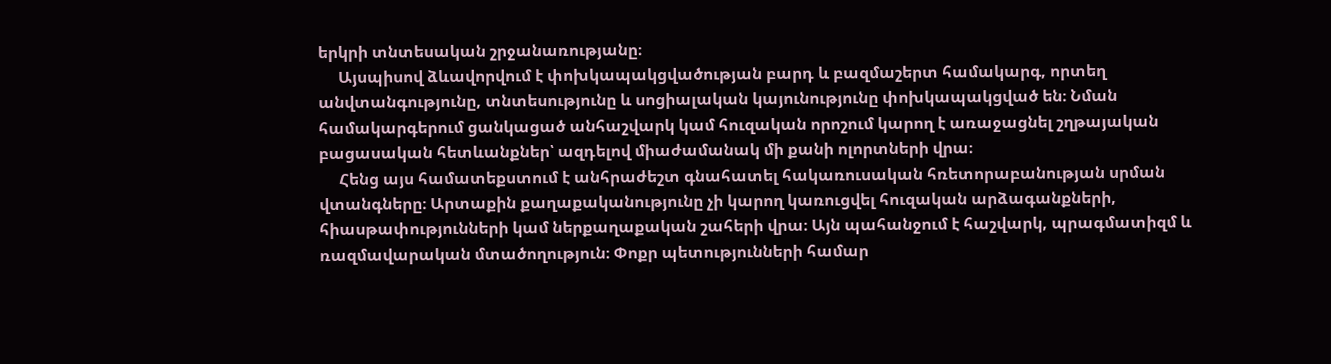երկրի տնտեսական շրջանառությանը։
     Այսպիսով ձևավորվում է փոխկապակցվածության բարդ և բազմաշերտ համակարգ, որտեղ անվտանգությունը, տնտեսությունը և սոցիալական կայունությունը փոխկապակցված են։ Նման համակարգերում ցանկացած անհաշվարկ կամ հուզական որոշում կարող է առաջացնել շղթայական բացասական հետևանքներ՝ ազդելով միաժամանակ մի քանի ոլորտների վրա։
     Հենց այս համատեքստում է անհրաժեշտ գնահատել հակառուսական հռետորաբանության սրման վտանգները։ Արտաքին քաղաքականությունը չի կարող կառուցվել հուզական արձագանքների, հիասթափությունների կամ ներքաղաքական շահերի վրա։ Այն պահանջում է հաշվարկ, պրագմատիզմ և ռազմավարական մտածողություն։ Փոքր պետությունների համար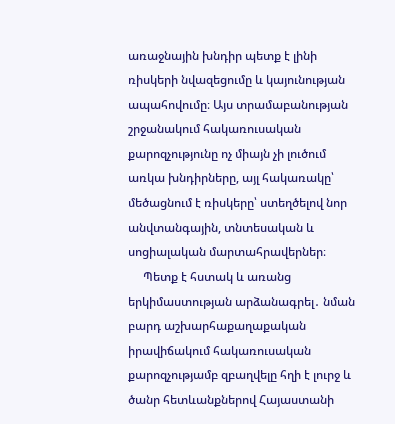առաջնային խնդիր պետք է լինի ռիսկերի նվազեցումը և կայունության ապահովումը։ Այս տրամաբանության շրջանակում հակառուսական քարոզչությունը ոչ միայն չի լուծում առկա խնդիրները, այլ հակառակը՝ մեծացնում է ռիսկերը՝ ստեղծելով նոր անվտանգային, տնտեսական և սոցիալական մարտահրավերներ։
     Պետք է հստակ և առանց երկիմաստության արձանագրել․ նման բարդ աշխարհաքաղաքական իրավիճակում հակառուսական քարոզչությամբ զբաղվելը հղի է լուրջ և ծանր հետևանքներով Հայաստանի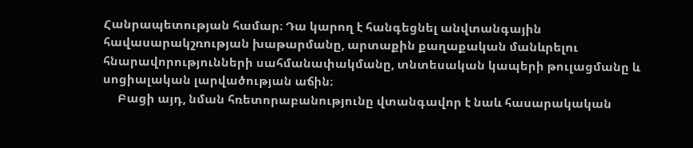Հանրապետության համար։ Դա կարող է հանգեցնել անվտանգային հավասարակշռության խաթարմանը, արտաքին քաղաքական մանևրելու հնարավորությունների սահմանափակմանը, տնտեսական կապերի թուլացմանը և սոցիալական լարվածության աճին։
     Բացի այդ, նման հռետորաբանությունը վտանգավոր է նաև հասարակական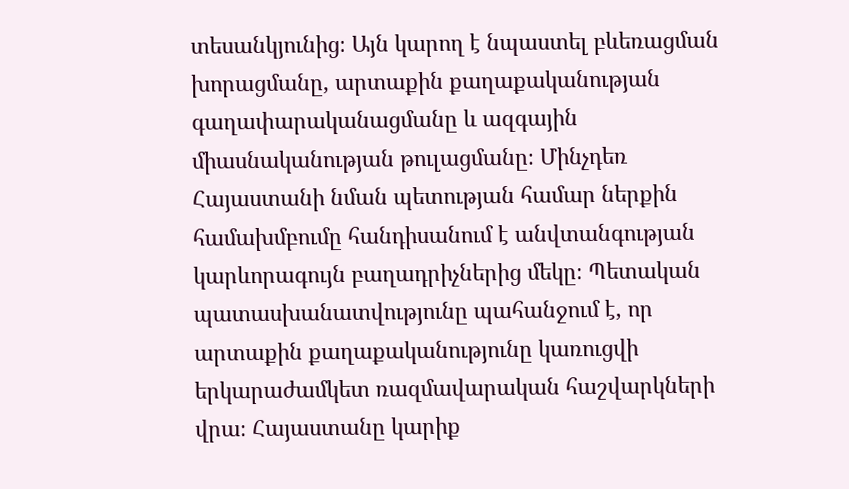տեսանկյունից։ Այն կարող է նպաստել բևեռացման խորացմանը, արտաքին քաղաքականության գաղափարականացմանը և ազգային միասնականության թուլացմանը։ Մինչդեռ Հայաստանի նման պետության համար ներքին համախմբումը հանդիսանում է անվտանգության կարևորագույն բաղադրիչներից մեկը։ Պետական պատասխանատվությունը պահանջում է, որ արտաքին քաղաքականությունը կառուցվի երկարաժամկետ ռազմավարական հաշվարկների վրա։ Հայաստանը կարիք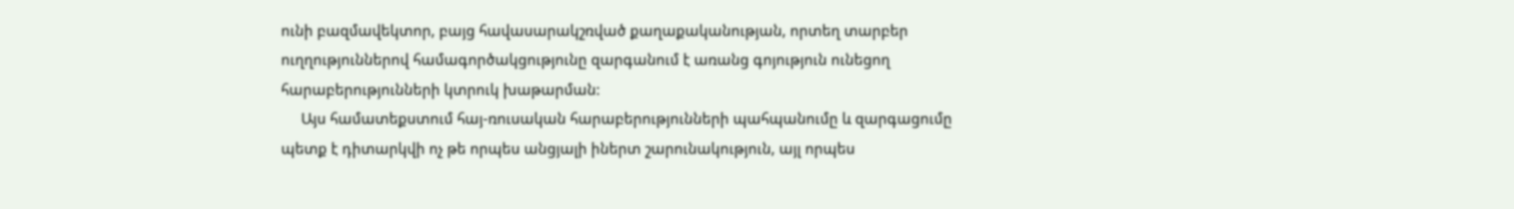ունի բազմավեկտոր, բայց հավասարակշռված քաղաքականության, որտեղ տարբեր ուղղություններով համագործակցությունը զարգանում է առանց գոյություն ունեցող հարաբերությունների կտրուկ խաթարման:
     Այս համատեքստում հայ-ռուսական հարաբերությունների պահպանումը և զարգացումը պետք է դիտարկվի ոչ թե որպես անցյալի իներտ շարունակություն, այլ որպես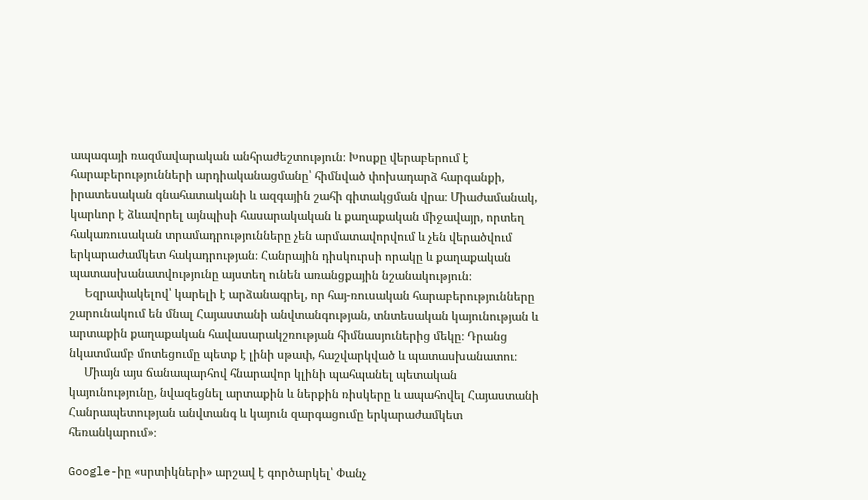ապագայի ռազմավարական անհրաժեշտություն։ Խոսքը վերաբերում է հարաբերությունների արդիականացմանը՝ հիմնված փոխադարձ հարգանքի, իրատեսական գնահատականի և ազգային շահի գիտակցման վրա։ Միաժամանակ, կարևոր է ձևավորել այնպիսի հասարակական և քաղաքական միջավայր, որտեղ հակառուսական տրամադրությունները չեն արմատավորվում և չեն վերածվում երկարաժամկետ հակադրության։ Հանրային դիսկուրսի որակը և քաղաքական պատասխանատվությունը այստեղ ունեն առանցքային նշանակություն։
     Եզրափակելով՝ կարելի է արձանագրել, որ հայ-ռուսական հարաբերությունները շարունակում են մնալ Հայաստանի անվտանգության, տնտեսական կայունության և արտաքին քաղաքական հավասարակշռության հիմնասյուներից մեկը։ Դրանց նկատմամբ մոտեցումը պետք է լինի սթափ, հաշվարկված և պատասխանատու։
     Միայն այս ճանապարհով հնարավոր կլինի պահպանել պետական կայունությունը, նվազեցնել արտաքին և ներքին ռիսկերը և ապահովել Հայաստանի Հանրապետության անվտանգ և կայուն զարգացումը երկարաժամկետ հեռանկարում»։

Google-իը «սրտիկների» արշավ է գործարկել՝ Փանչ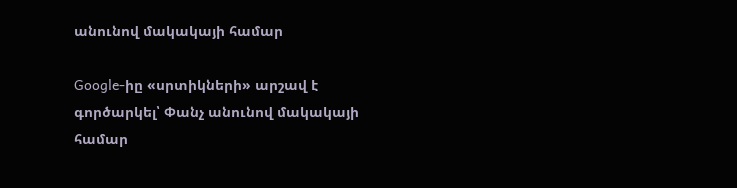անունով մակակայի համար

Google-իը «սրտիկների» արշավ է գործարկել՝ Փանչ անունով մակակայի համար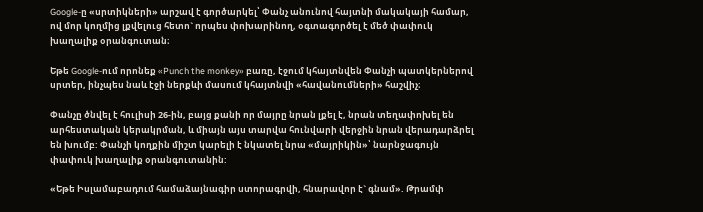Google-ը «սրտիկների» արշավ է գործարկել՝ Փանչ անունով հայտնի մակակայի համար, ով մոր կողմից լքվելուց հետո` որպես փոխարինող, օգտագործել է մեծ փափուկ խաղալիք օրանգուտան։

Եթե Google-ում որոնեք «Punch the monkey» բառը, էջում կհայտնվեն Փանչի պատկերներով սրտեր, ինչպես նաև էջի ներքևի մասում կհայտնվի «հավանումների» հաշվիչ։

Փանչը ծնվել է հուլիսի 26-ին, բայց քանի որ մայրը նրան լքել է, նրան տեղափոխել են արհեստական կերակրման, և միայն այս տարվա հունվարի վերջին նրան վերադարձրել են խումբ: Փանչի կողքին միշտ կարելի է նկատել նրա «մայրիկին»՝ նարնջագույն փափուկ խաղալիք օրանգուտանին:

«Եթե Իսլամաբադում համաձայնագիր ստորագրվի, հնարավոր է` գնամ». Թրամփ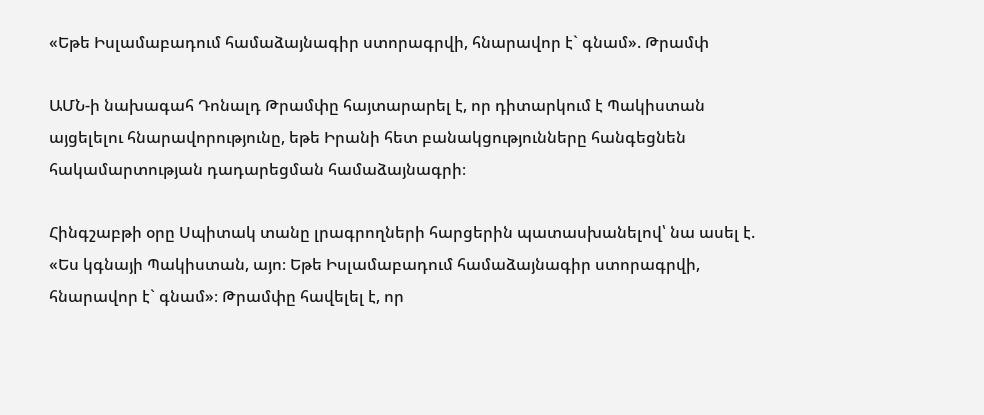«Եթե Իսլամաբադում համաձայնագիր ստորագրվի, հնարավոր է` գնամ». Թրամփ

ԱՄՆ-ի նախագահ Դոնալդ Թրամփը հայտարարել է, որ դիտարկում է Պակիստան այցելելու հնարավորությունը, եթե Իրանի հետ բանակցությունները հանգեցնեն հակամարտության դադարեցման համաձայնագրի։

Հինգշաբթի օրը Սպիտակ տանը լրագրողների հարցերին պատասխանելով՝ նա ասել է. «Ես կգնայի Պակիստան, այո։ Եթե Իսլամաբադում համաձայնագիր ստորագրվի, հնարավոր է` գնամ»։ Թրամփը հավելել է, որ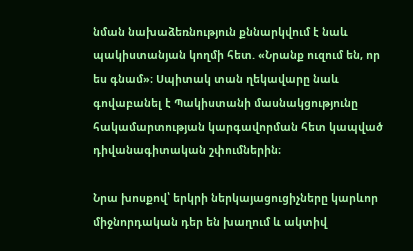նման նախաձեռնություն քննարկվում է նաև պակիստանյան կողմի հետ. «Նրանք ուզում են, որ ես գնամ»։ Սպիտակ տան ղեկավարը նաև գովաբանել է Պակիստանի մասնակցությունը հակամարտության կարգավորման հետ կապված դիվանագիտական շփումներին։

Նրա խոսքով՝ երկրի ներկայացուցիչները կարևոր միջնորդական դեր են խաղում և ակտիվ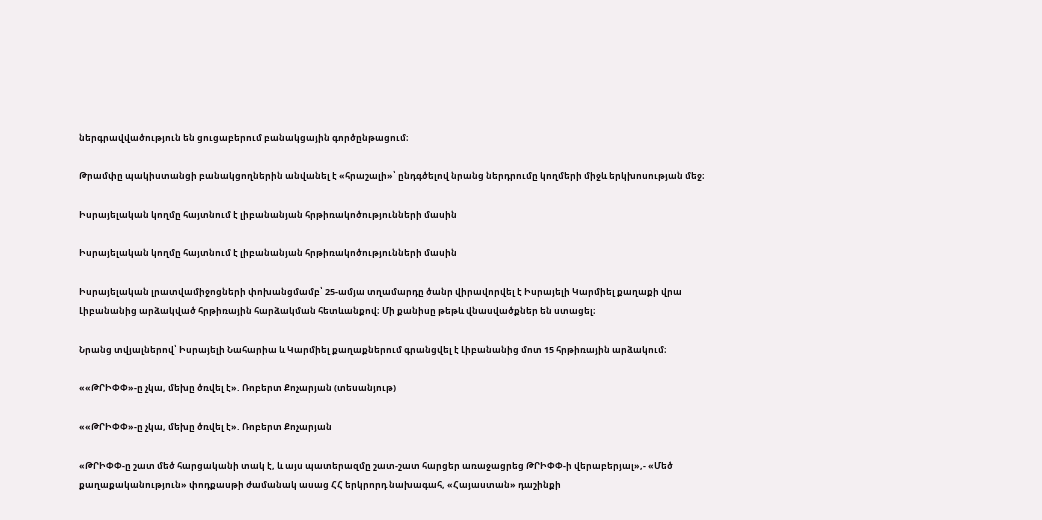ներգրավվածություն են ցուցաբերում բանակցային գործընթացում։

Թրամփը պակիստանցի բանակցողներին անվանել է «հրաշալի»՝ ընդգծելով նրանց ներդրումը կողմերի միջև երկխոսության մեջ։

Իսրայելական կողմը հայտնում է լիբանանյան հրթիռակոծությունների մասին

Իսրայելական կողմը հայտնում է լիբանանյան հրթիռակոծությունների մասին

Իսրայելական լրատվամիջոցների փոխանցմամբ՝ 25-ամյա տղամարդը ծանր վիրավորվել է Իսրայելի Կարմիել քաղաքի վրա Լիբանանից արձակված հրթիռային հարձակման հետևանքով։ Մի քանիսը թեթև վնասվածքներ են ստացել։

Նրանց տվյալներով՝ Իսրայելի Նահարիա և Կարմիել քաղաքներում գրանցվել է Լիբանանից մոտ 15 հրթիռային արձակում։

««ԹՐԻՓՓ»-ը չկա, մեխը ծռվել է». Ռոբերտ Քոչարյան (տեսանյութ)

««ԹՐԻՓՓ»-ը չկա, մեխը ծռվել է». Ռոբերտ Քոչարյան

«ԹՐԻՓՓ-ը շատ մեծ հարցականի տակ է, և այս պատերազմը շատ-շատ հարցեր առաջացրեց ԹՐԻՓՓ-ի վերաբերյալ»,- «Մեծ քաղաքականություն» փոդքասթի ժամանակ ասաց ՀՀ երկրորդ նախագահ, «Հայաստան» դաշինքի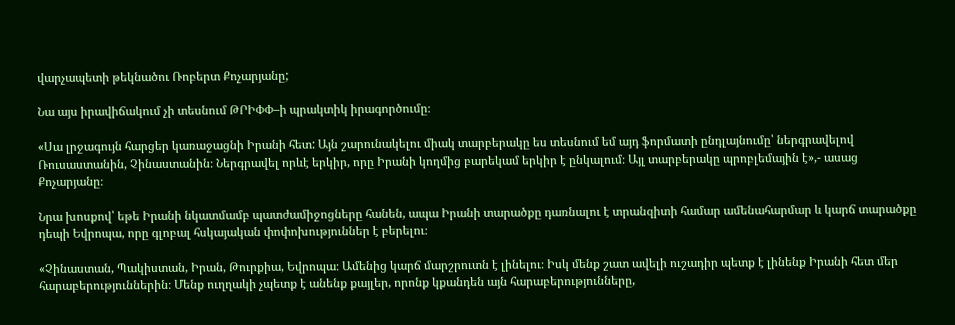վարչապետի թեկնածու Ռոբերտ Քոչարյանը;

Նա այս իրավիճակում չի տեսնում ԹՐԻՓՓ–ի պրակտիկ իրագործումը։

«Սա լրջագույն հարցեր կառաջացնի Իրանի հետ: Այն շարունակելու միակ տարբերակը ես տեսնում եմ այդ ֆորմատի ընդլայնումը՝ ներգրավելով Ռուսաստանին, Չինաստանին։ Ներգրավել որևէ երկիր, որը Իրանի կողմից բարեկամ երկիր է ընկալում։ Այլ տարբերակը պրոբլեմային է»,- ասաց Քոչարյանը։

Նրա խոսքով՝ եթե Իրանի նկատմամբ պատժամիջոցները հանեն, ապա Իրանի տարածքը դառնալու է տրանզիտի համար ամենահարմար և կարճ տարածքը դեպի Եվրոպա, որը գլոբալ հսկայական փոփոխություններ է բերելու։

«Չինաստան, Պակիստան, Իրան, Թուրքիա, Եվրոպա։ Ամենից կարճ մարշրուտն է լինելու։ Իսկ մենք շատ ավելի ուշադիր պետք է լինենք Իրանի հետ մեր հարաբերություններին։ Մենք ուղղակի չպետք է անենք քայլեր, որոնք կքանդեն այն հարաբերությունները,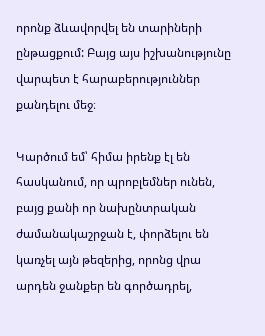որոնք ձևավորվել են տարիների ընթացքում: Բայց այս իշխանությունը վարպետ է հարաբերություններ քանդելու մեջ։

Կարծում եմ՝ հիմա իրենք էլ են հասկանում, որ պրոբլեմներ ունեն, բայց քանի որ նախընտրական ժամանակաշրջան է, փորձելու են կառչել այն թեզերից, որոնց վրա արդեն ջանքեր են գործադրել,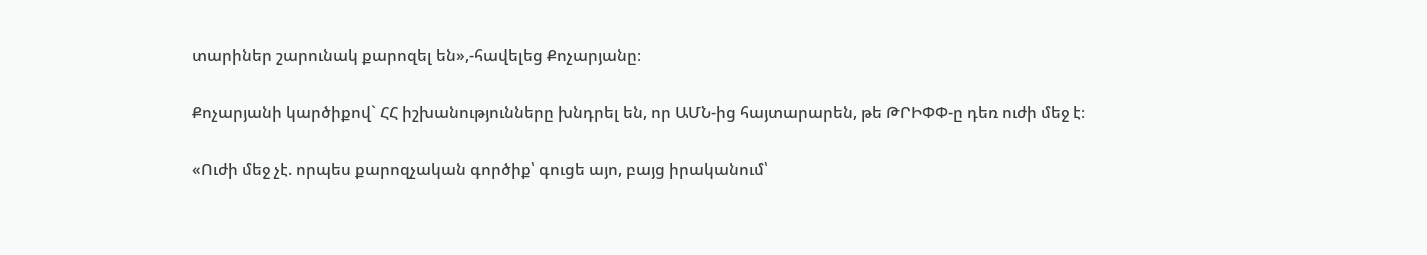տարիներ շարունակ քարոզել են»,-հավելեց Քոչարյանը։

Քոչարյանի կարծիքով` ՀՀ իշխանությունները խնդրել են, որ ԱՄՆ-ից հայտարարեն, թե ԹՐԻՓՓ-ը դեռ ուժի մեջ է։

«Ուժի մեջ չէ. որպես քարոզչական գործիք՝ գուցե այո, բայց իրականում՝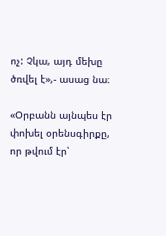ոչ: Չկա, այդ մեխը ծռվել է»,- ասաց նա։

«Օրբանն այնպես էր փոխել օրենսգիրքը, որ թվում էր՝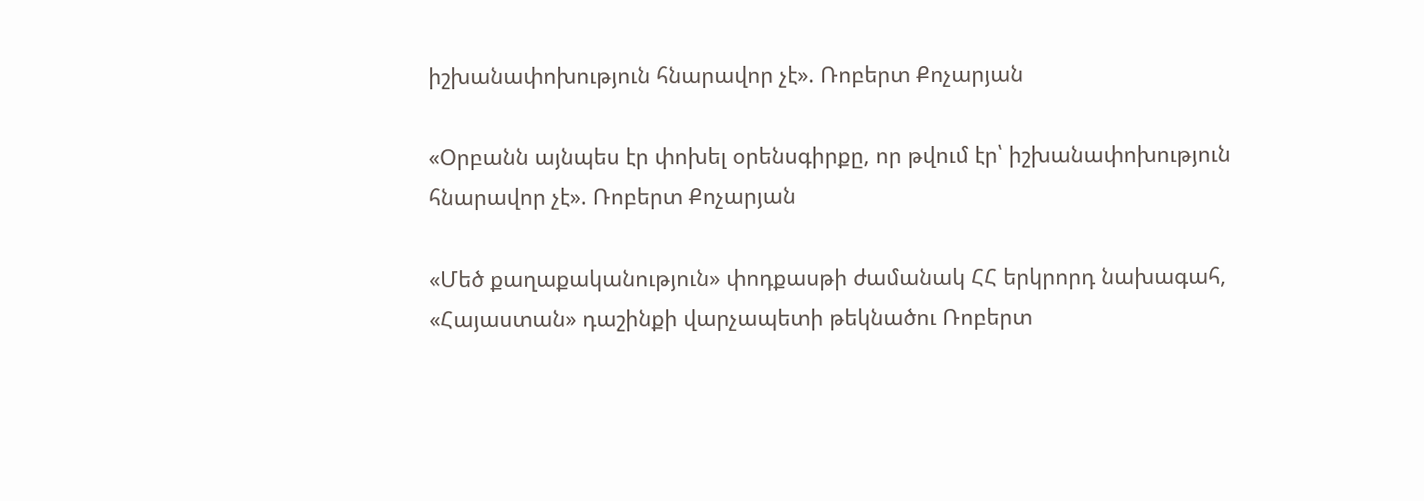իշխանափոխություն հնարավոր չէ». Ռոբերտ Քոչարյան

«Օրբանն այնպես էր փոխել օրենսգիրքը, որ թվում էր՝ իշխանափոխություն հնարավոր չէ». Ռոբերտ Քոչարյան

«Մեծ քաղաքականություն» փոդքասթի ժամանակ ՀՀ երկրորդ նախագահ, «Հայաստան» դաշինքի վարչապետի թեկնածու Ռոբերտ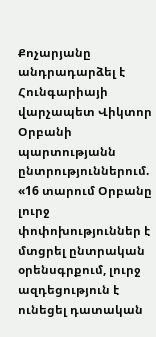Քոչարյանը անդրադարձել է Հունգարիայի վարչապետ Վիկտոր Օրբանի պարտությանն ընտրություններում. «16 տարում Օրբանը լուրջ փոփոխություններ է մտցրել ընտրական օրենսգրքում, լուրջ ազդեցություն է ունեցել դատական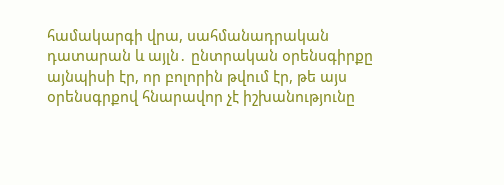համակարգի վրա, սահմանադրական դատարան և այլն․ ընտրական օրենսգիրքը այնպիսի էր, որ բոլորին թվում էր, թե այս օրենսգրքով հնարավոր չէ իշխանությունը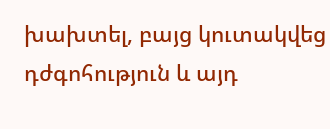խախտել, բայց կուտակվեց դժգոհություն և այդ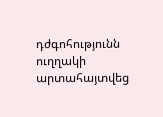դժգոհությունն ուղղակի արտահայտվեց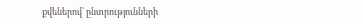քվեներով՝ ընտրությունների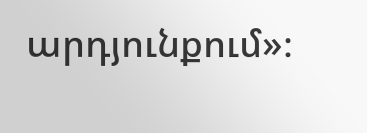արդյունքում»։